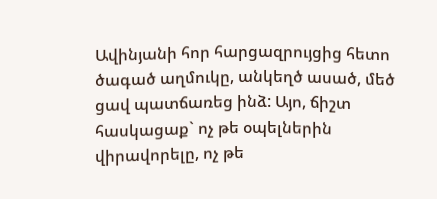Ավինյանի հոր հարցազրույցից հետո ծագած աղմուկը, անկեղծ ասած, մեծ ցավ պատճառեց ինձ: Այո, ճիշտ հասկացաք` ոչ թե օպելներին վիրավորելը, ոչ թե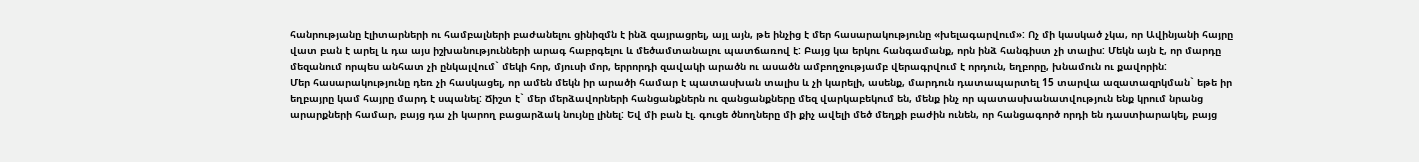հանրությանը էլիտարների ու համբալների բաժանելու ցինիզմն է ինձ զայրացրել, այլ այն, թե ինչից է մեր հասարակությունը «խելագարվում»: Ոչ մի կասկած չկա, որ Ավինյանի հայրը վատ բան է արել և դա այս իշխանությունների արագ հաբրգելու և մեծամտանալու պատճառով է: Բայց կա երկու հանգամանք, որն ինձ հանգիստ չի տալիս: Մեկն այն է, որ մարդը մեզանում որպես անհատ չի ընկալվում` մեկի հոր, մյուսի մոր, երրորդի զավակի արածն ու ասածն ամբողջությամբ վերագրվում է որդուն, եղբորը, խնամուն ու քավորին:
Մեր հասարակությունը դեռ չի հասկացել, որ ամեն մեկն իր արածի համար է պատասխան տալիս և չի կարելի, ասենք, մարդուն դատապարտել 15 տարվա ազատազրկման` եթե իր եղբայրը կամ հայրը մարդ է սպանել: Ճիշտ է` մեր մերձավորների հանցանքներն ու զանցանքները մեզ վարկաբեկում են, մենք ինչ որ պատասխանատվություն ենք կրում նրանց արարքների համար, բայց դա չի կարող բացարձակ նույնը լինել: Եվ մի բան էլ. գուցե ծնողները մի քիչ ավելի մեծ մեղքի բաժին ունեն, որ հանցագործ որդի են դաստիարակել, բայց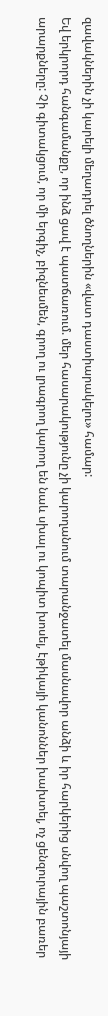զավակներին չի կարելի մեղադրել ծնողներին «վատ դաստիարակելու» համար:
Եվ երկրորդ հանգամանքը, որ ինձ ցավ է պատճառում. մեր հասարակությունը չի կարողանում տարանջատել մասնավոր անձի և իր հարկերից սնվող պաշտոնյայի արարքները: Չի գիտակցում, որ մի երգիչ, բիզնեսմեն, գրող ու լրագրող կարող են նաև սխալ ու կոպիտ խոսել, էթիկայի կանոններ խախտել, ոչ ցենզուրային բառեր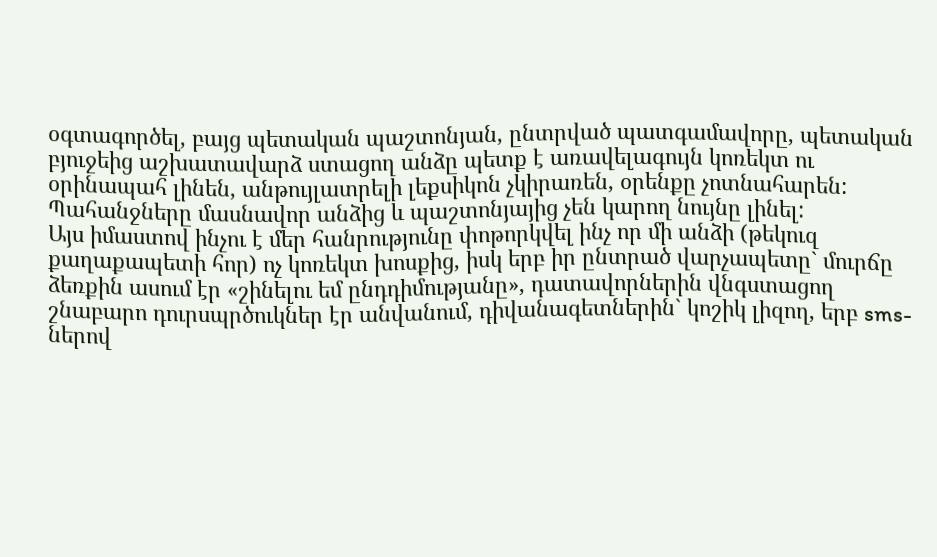օգտագործել, բայց պետական պաշտոնյան, ընտրված պատգամավորը, պետական բյուջեից աշխատավարձ ստացող անձը պետք է առավելագույն կոռեկտ ու օրինապահ լինեն, անթույլատրելի լեքսիկոն չկիրառեն, օրենքը չոտնահարեն: Պահանջները մասնավոր անձից և պաշտոնյայից չեն կարող նույնը լինել:
Այս իմաստով ինչու է մեր հանրությունը փոթորկվել ինչ որ մի անձի (թեկուզ քաղաքապետի հոր) ոչ կոռեկտ խոսքից, իսկ երբ իր ընտրած վարչապետը` մուրճը ձեռքին ասում էր «շինելու եմ ընդդիմությանը», դատավորներին վնգստացող շնաբարո դուրսպրծուկներ էր անվանում, դիվանագետներին` կոշիկ լիզող, երբ sms- ներով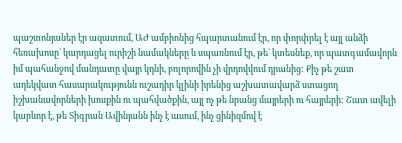պաշտոնյաներ էր ազատում, ԱԺ ամբիոնից հպարտանում էր, որ փորփրել է այլ անձի հեռախոսը` կարդացել ուրիշի նամակները և սպառնում էր, թե` կտեսնեք, որ պատգամավորն իմ պահանջով մանդատը վայր կդնի, բոլորովին չի վրդովվում դրանից: Քիչ թե շատ ադեկվատ հասարակությունն ուշադիր կլինի իրենից աշխատավարձ ստացող իշխանավորների խոսքին ու պահվածքին, այլ ոչ թե նրանց մայրերի ու հայրերի: Շատ ավելի կարևոր է, թե Տիգրան Ավինյանն ինչ է ասում, ինչ ցինիզմով է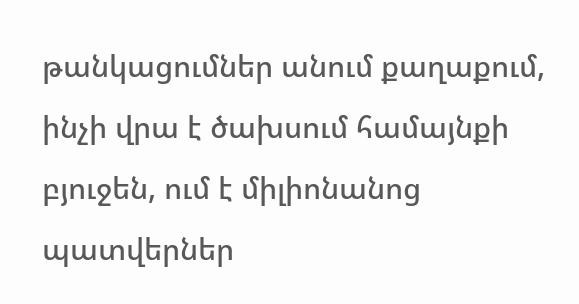թանկացումներ անում քաղաքում, ինչի վրա է ծախսում համայնքի բյուջեն, ում է միլիոնանոց պատվերներ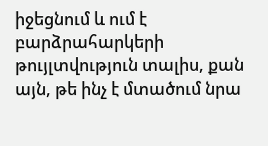իջեցնում և ում է բարձրահարկերի թույլտվություն տալիս, քան այն, թե ինչ է մտածում նրա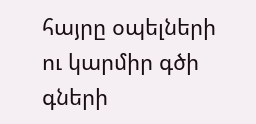հայրը օպելների ու կարմիր գծի գների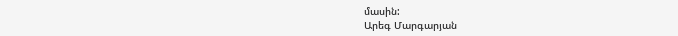մասին:
Արեգ Մարգարյան